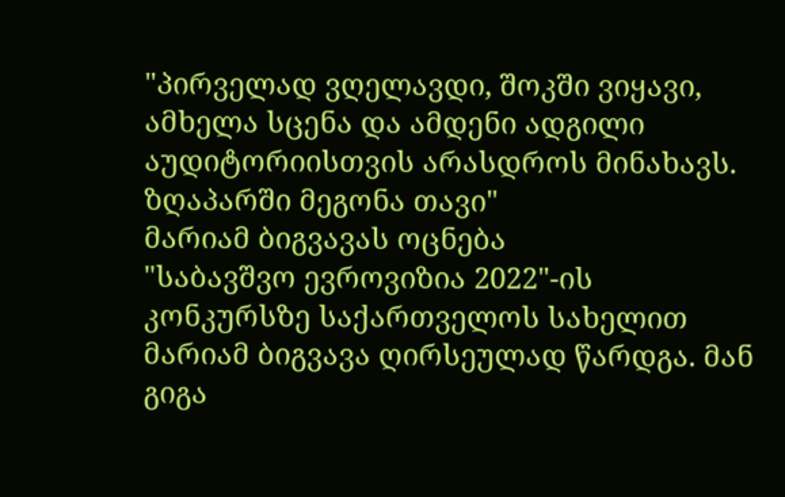"პირველად ვღელავდი, შოკში ვიყავი, ამხელა სცენა და ამდენი ადგილი აუდიტორიისთვის არასდროს მინახავს. ზღაპარში მეგონა თავი"
მარიამ ბიგვავას ოცნება
"საბავშვო ევროვიზია 2022"-ის კონკურსზე საქართველოს სახელით მარიამ ბიგვავა ღირსეულად წარდგა. მან გიგა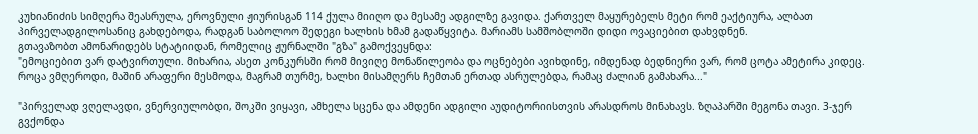კუხიანიძის სიმღერა შეასრულა, ეროვნული ჟიურისგან 114 ქულა მიიღო და მესამე ადგილზე გავიდა. ქართველ მაყურებელს მეტი რომ ეაქტიურა, ალბათ პირველადგილოსანიც გახდებოდა, რადგან საბოლოო შედეგი ხალხის ხმამ გადაწყვიტა. მარიამს სამშობლოში დიდი ოვაციებით დახვდნენ.
გთავაზობთ ამონარიდებს სტატიიდან, რომელიც ჟურნალში "გზა" გამოქვეყნდა:
"ემოციებით ვარ დატვირთული. მიხარია, ასეთ კონკურსში რომ მივიღე მონაწილეობა და ოცნებები ავიხდინე, იმდენად ბედნიერი ვარ, რომ ცოტა ამეტირა კიდეც. როცა ვმღეროდი, მაშინ არაფერი მესმოდა, მაგრამ თურმე, ხალხი მისამღერს ჩემთან ერთად ასრულებდა, რამაც ძალიან გამახარა..."

"პირველად ვღელავდი, ვნერვიულობდი, შოკში ვიყავი, ამხელა სცენა და ამდენი ადგილი აუდიტორიისთვის არასდროს მინახავს. ზღაპარში მეგონა თავი. 3-ჯერ გვქონდა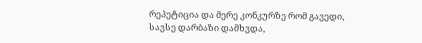რეპეტიცია და მერე კონკურზე რომ გავედი, სავსე დარბაზი დამხვდა,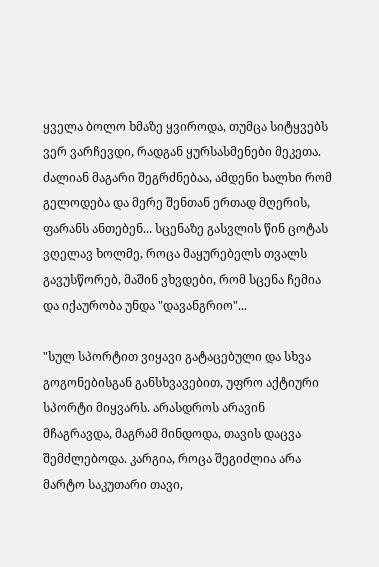ყველა ბოლო ხმაზე ყვიროდა, თუმცა სიტყვებს ვერ ვარჩევდი, რადგან ყურსასმენები მეკეთა. ძალიან მაგარი შეგრძნებაა, ამდენი ხალხი რომ გელოდება და მერე შენთან ერთად მღერის, ფარანს ანთებენ... სცენაზე გასვლის წინ ცოტას ვღელავ ხოლმე, როცა მაყურებელს თვალს გავუსწორებ, მაშინ ვხვდები, რომ სცენა ჩემია და იქაურობა უნდა "დავანგრიო"...

"სულ სპორტით ვიყავი გატაცებული და სხვა გოგონებისგან განსხვავებით, უფრო აქტიური სპორტი მიყვარს. არასდროს არავინ მჩაგრავდა, მაგრამ მინდოდა, თავის დაცვა შემძლებოდა. კარგია, როცა შეგიძლია არა მარტო საკუთარი თავი,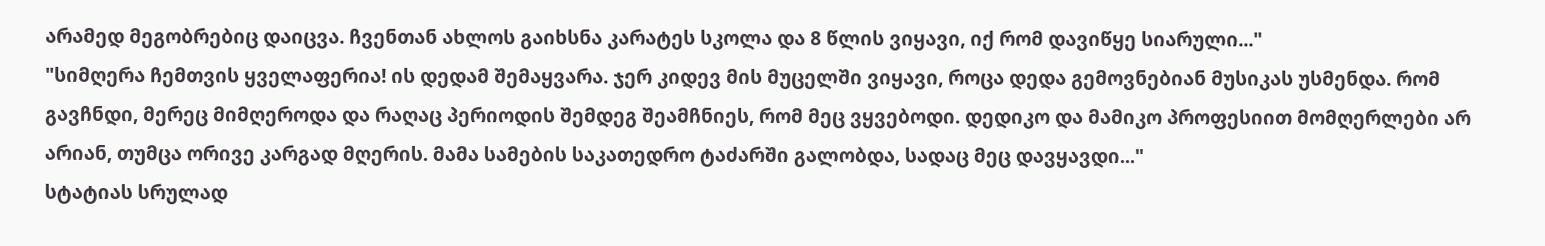არამედ მეგობრებიც დაიცვა. ჩვენთან ახლოს გაიხსნა კარატეს სკოლა და 8 წლის ვიყავი, იქ რომ დავიწყე სიარული..."
"სიმღერა ჩემთვის ყველაფერია! ის დედამ შემაყვარა. ჯერ კიდევ მის მუცელში ვიყავი, როცა დედა გემოვნებიან მუსიკას უსმენდა. რომ გავჩნდი, მერეც მიმღეროდა და რაღაც პერიოდის შემდეგ შეამჩნიეს, რომ მეც ვყვებოდი. დედიკო და მამიკო პროფესიით მომღერლები არ არიან, თუმცა ორივე კარგად მღერის. მამა სამების საკათედრო ტაძარში გალობდა, სადაც მეც დავყავდი..."
სტატიას სრულად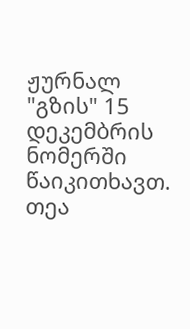ჟურნალ "გზის" 15 დეკემბრის ნომერში წაიკითხავთ.
თეა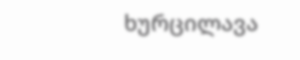ხურცილავა